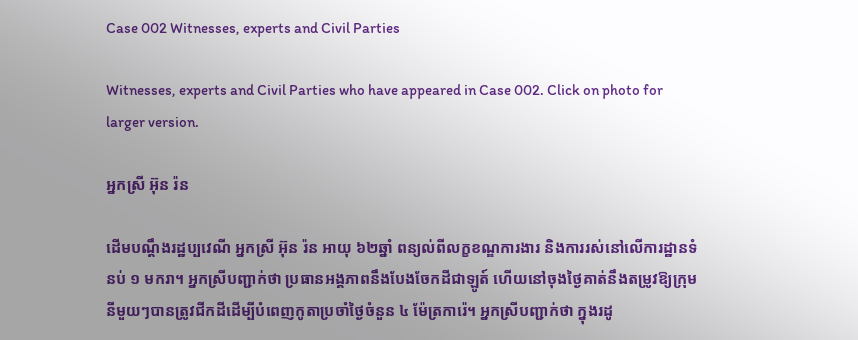Case 002 Witnesses, experts and Civil Parties

Witnesses, experts and Civil Parties who have appeared in Case 002. Click on photo for larger version.

អ្នកស្រី អ៊ុន រ៉ន

ដើមបណ្តឹងរដ្ឋប្បវេណី អ្នកស្រី អ៊ុន រ៉ន អាយុ ៦២ឆ្នាំ ពន្យល់ពីលក្ខខណ្ឌការងារ និងការរស់នៅលើការដ្ឋានទំនប់ ១ មករា។ អ្នកស្រីបញ្ជាក់ថា ប្រធានអង្គភាពនឹងបែងចែកដីជាឡូត៍ ហើយនៅចុងថ្ងៃគាត់នឹងតម្រូវឱ្យក្រុមនីមួយៗបានត្រូវជីកដីដើម្បីបំពេញកូតាប្រចាំថ្ងៃចំនួន ៤ ម៉ែត្រការ៉េ។ អ្នកស្រីបញ្ជាក់ថា ក្នុងរដូ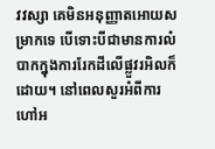វវស្សា គេមិនអនុញ្ញាតអោយសម្រាកទេ បើទោះបីជាមានការលំបាកក្នុងការរែកដីលើផ្លួវរអិលក៏ដោយ។ នៅពេលសួរអំពីការហៅអ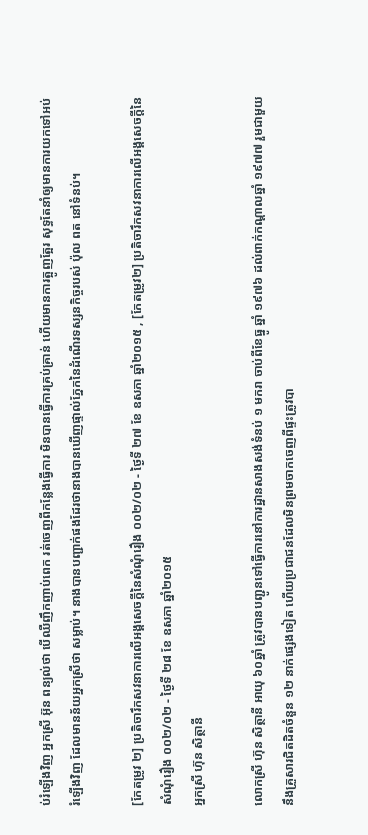ប់រំឡើងវិញ អ្នកស្រី អ៊ុន ពន្យល់ថា បើឈឺញឹកញាប់ពេក រត់ចេញពីកន្លែងធ្វើការ មិនបានធ្វើការគ្រប់គ្រាន់ ហើយមានការត្អូញត្អែរ សុទ្ធតែនាំឲ្យមានការយកទៅអប់រំឡើងវិញ ដែលមានន័យអ្នកស្រីថា សម្លាប់។ នាងបានបញ្ជាក់ផងដែរថានាងបានឃើញផ្ទាល់ភ្នែកនៃដំណើរទស្សនកិច្ចរបស់ ប៉ុល ពត នៅទំនប់។

[កែតម្រូវ ២] ប្រតិចារឹកសវនាការលើអង្គសេចក្ដីនៃសំណុំរឿង ០០២/០២ - ថ្ងៃទី ២៧ ខែ ឧសភា ឆ្នាំ២០១៥ , [កែតម្រូវ២] ប្រតិចារឹកសវនាការលើអង្គសេចក្ដីនៃសំណុំរឿង ០០២/០២ - ថ្ងៃទី ២៨ ខែ ឧសភា ឆ្នាំ២០១៥
អ្នកស្រី ហ៊ុន សិត្ថានី

លោកស្រី ហ៊ុន សិត្ថានី អាយុ ៦០ឆ្នាំ ត្រូវបានបញ្ជូនទៅធ្វើការនៅការដ្ឋានសាងសង់ទំនប់ ១ មករា ចាប់ពីខែធ្នូ ឆ្នាំ ១៩៧៦ ដល់ពាក់កណ្តាលឆ្នាំ ១៩៧៧ រួមជាមួយនឹងគ្រួសារជិតដិតចំនួន ១២ នាក់ផ្សេងទៀត ហើយប្រជាជនដែលមិនព្រមចាកចេញពីផ្ទះត្រូវបា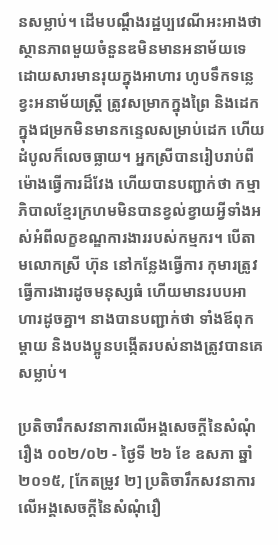នសម្លាប់។ ដើមបណ្តឹងរដ្ឋប្បវេណីអះអាងថា ស្ថានភាពមួយចំនួនឌមិនមានអនាម័យទេ ដោយសារមានរុយក្នុងអាហារ ហូបទឹកទន្លេ ខ្វះអនាម័យស្ត្រី ត្រូវសម្រាកក្នុងព្រៃ និងដេកក្នុងជម្រកមិនមានកន្ទេលសម្រាប់ដេក ហើយដំបូលក៏លេចធ្លាយ។ អ្នកស្រីបានរៀបរាប់ពីម៉ោងធ្វើការដ៏វែង ហើយបានបញ្ជាក់ថា កម្មាភិបាលខ្មែរក្រហមមិនបានខ្វល់ខ្វាយអ្វីទាំងអស់អំពីលក្ខខណ្ឌការងាររបស់កម្មករ។ បើតាមលោកស្រី ហ៊ុន នៅកន្លែងធ្វើការ កុមារត្រូវធ្វើការងារដូចមនុស្សធំ ហើយមានរបបអាហារដូចគ្នា។ នាងបានបញ្ជាក់ថា ទាំងឪពុកម្តាយ និងបងប្អូនបង្កើតរបស់នាងត្រូវបានគេសម្លាប់។

ប្រតិចារឹកសវនាការលើអង្គសេចក្ដីនៃសំណុំរឿង ០០២/០២ - ថ្ងៃទី ២៦ ខែ ឧសភា ឆ្នាំ២០១៥, [កែតម្រូវ ២] ប្រតិចារឹកសវនាការលើអង្គសេចក្ដីនៃសំណុំរឿ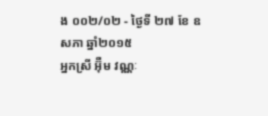ង ០០២/០២ - ថ្ងៃទី ២៧ ខែ ឧសភា ឆ្នាំ២០១៥
អ្នកស្រី អ៊ុឺម វណ្ណៈ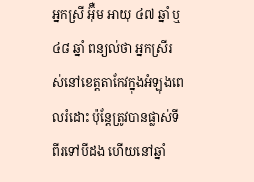អ្នកស្រី អ៊ុឺម អាយុ ៤៧ ឆ្នាំ ឬ ៤៨ ឆ្នាំ ពន្យល់ថា អ្នកស្រីរស់នៅខេត្តតាកែវក្នុងអំឡុងពេលរំដោះ ប៉ុន្តែត្រូវបានផ្លាស់ទីពីរទៅបីដង ហើយនៅឆ្នាំ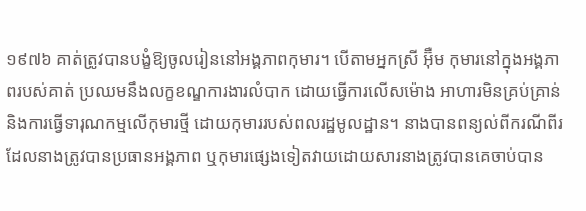១៩៧៦ គាត់ត្រូវបានបង្ខំឱ្យចូលរៀននៅអង្គភាពកុមារ។ បើតាមអ្នកស្រី អ៊ុឺម កុមារនៅក្នុងអង្គភាពរបស់គាត់ ប្រឈមនឹងលក្ខខណ្ឌការងារលំបាក ដោយធ្វើការលើសម៉ោង អាហារមិនគ្រប់គ្រាន់ និងការធ្វើទារុណកម្មលើកុមារថ្មី ដោយកុមាររបស់ពលរដ្ឋមូលដ្ឋាន។ នាងបានពន្យល់ពីករណីពីរដែលនាងត្រូវបានប្រធានអង្គភាព ឬកុមារផ្សេងទៀតវាយដោយសារនាងត្រូវបានគេចាប់បាន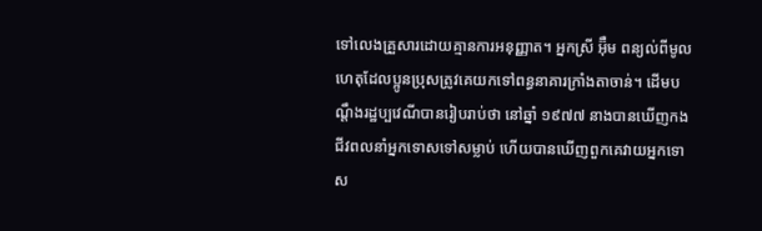ទៅលេងគ្រួសារដោយគ្មានការអនុញ្ញាត។ អ្នកស្រី អ៊ុឺម ពន្យល់ពីមូលហេតុដែលប្អូនប្រុសត្រូវគេយកទៅពន្ធនាគារក្រាំងតាចាន់។ ដើមបណ្តឹងរដ្ឋប្បវេណីបានរៀបរាប់ថា នៅឆ្នាំ ១៩៧៧ នាងបានឃើញកងជីវពលនាំអ្នកទោសទៅសម្លាប់ ហើយបានឃើញពួកគេវាយអ្នកទោស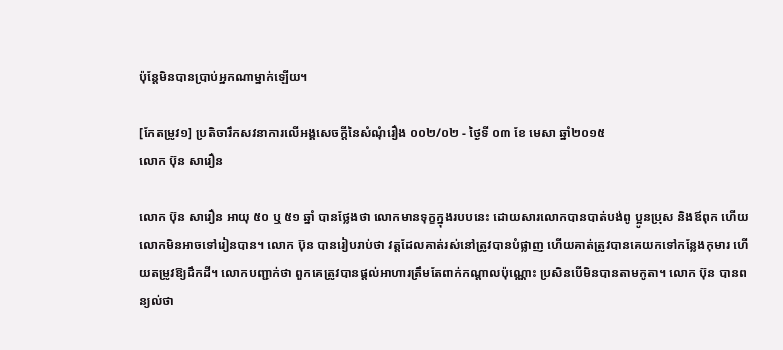ប៉ុន្តែមិនបានប្រាប់អ្នកណាម្នាក់ឡើយ។

[កែតម្រូវ១] ប្រតិចារឹកសវនាការលើអង្គសេចក្ដីនៃសំណុំរឿង ០០២/០២ - ថ្ងៃទី ០៣ ខែ មេសា ឆ្នាំ២០១៥
លោក ប៊ុន សារឿន

លោក ប៊ុន សារឿន អាយុ ៥០ ឬ ៥១ ឆ្នាំ បានថ្លែងថា លោកមានទុក្ខក្នុងរបបនេះ ដោយសារលោកបានបាត់បង់ពូ ប្អូនប្រុស និងឪពុក ហើយលោកមិនអាចទៅរៀនបាន។ លោក ប៊ុន បានរៀបរាប់ថា វត្តដែលគាត់រស់នៅត្រូវបានបំផ្លាញ ហើយគាត់ត្រូវបានគេយកទៅកន្លែងកុមារ ហើយតម្រូវឱ្យដឹកដី។ លោកបញ្ជាក់ថា ពួកគេត្រូវបានផ្តល់អាហារត្រឹមតែពាក់កណ្តាលប៉ុណ្ណោះ ប្រសិនបើមិនបានតាមកូតា។ លោក ប៊ុន បានពន្យល់ថា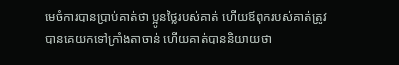មេចំការបានប្រាប់គាត់ថា ប្អូនថ្លៃរបស់គាត់ ហើយឪពុករបស់គាត់ត្រូវបានគេយកទៅក្រាំងតាចាន់ ហើយគាត់បាននិយាយថា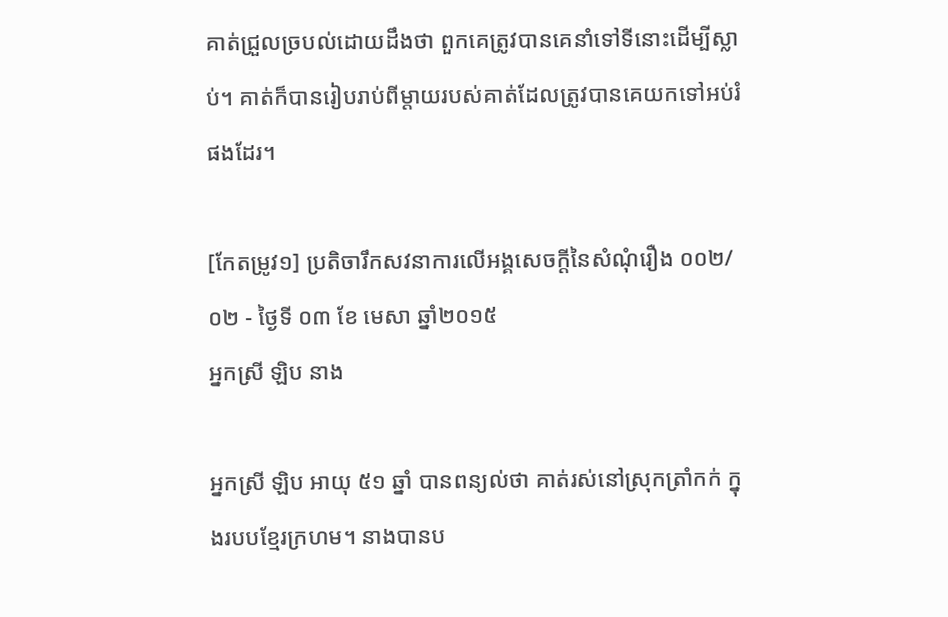គាត់ជ្រួលច្របល់ដោយដឹងថា ពួកគេត្រូវបានគេនាំទៅទីនោះដើម្បីស្លាប់។ គាត់ក៏បានរៀបរាប់ពីម្តាយរបស់គាត់ដែលត្រូវបានគេយកទៅអប់រំផងដែរ។

[កែតម្រូវ១] ប្រតិចារឹកសវនាការលើអង្គសេចក្ដីនៃសំណុំរឿង ០០២/០២ - ថ្ងៃទី ០៣ ខែ មេសា ឆ្នាំ២០១៥
អ្នកស្រី ឡិប នាង

អ្នកស្រី ឡិប អាយុ ៥១ ឆ្នាំ បានពន្យល់ថា គាត់រស់នៅស្រុកត្រាំកក់ ក្នុងរបបខ្មែរក្រហម។ នាងបានប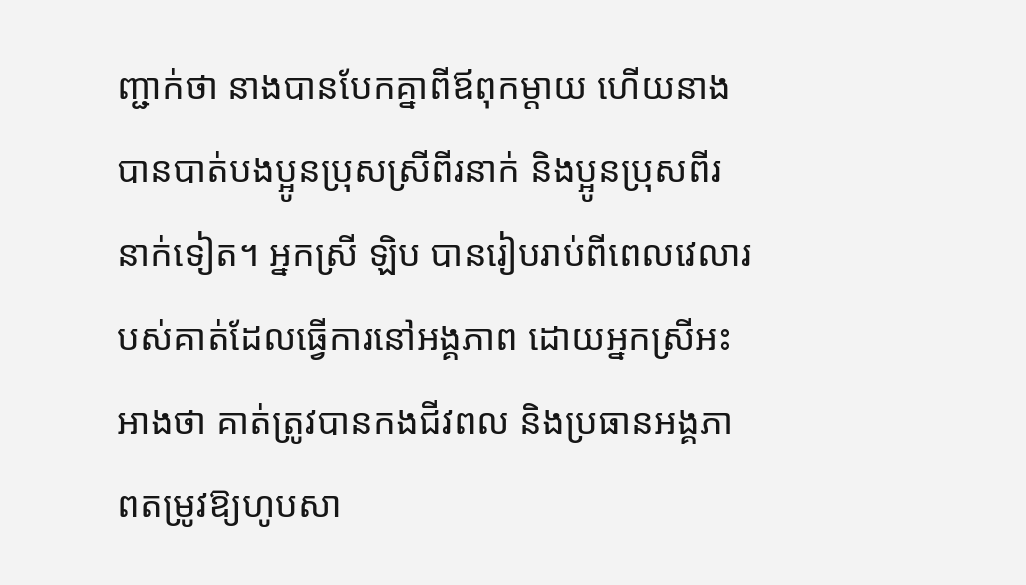ញ្ជាក់ថា នាងបានបែកគ្នាពីឪពុកម្ដាយ ហើយនាងបានបាត់បងប្អូនប្រុសស្រីពីរនាក់ និងប្អូនប្រុសពីរនាក់ទៀត។ អ្នកស្រី ឡិប បានរៀបរាប់ពីពេលវេលារបស់គាត់ដែលធ្វើការនៅអង្គភាព ដោយអ្នកស្រីអះអាងថា គាត់ត្រូវបានកងជីវពល និងប្រធានអង្គភាពតម្រូវឱ្យហូបសា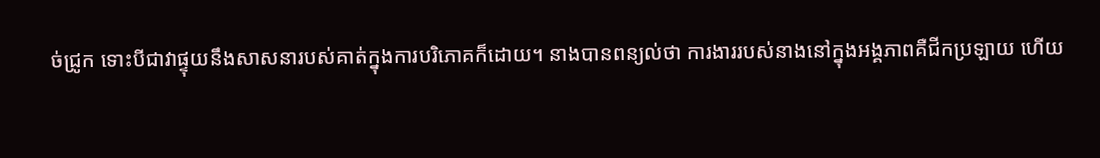ច់ជ្រូក ទោះបីជាវាផ្ទុយនឹងសាសនារបស់គាត់ក្នុងការបរិភោគក៏ដោយ។ នាងបានពន្យល់ថា ការងាររបស់នាងនៅក្នុងអង្គភាពគឺជីកប្រឡាយ ហើយ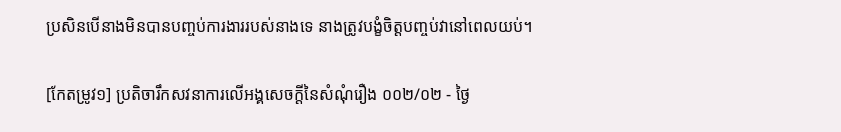ប្រសិនបើនាងមិនបានបញ្ចប់ការងាររបស់នាងទេ នាងត្រូវបង្ខំចិត្តបញ្ចប់វានៅពេលយប់។

[កែតម្រូវ១] ប្រតិចារឹកសវនាការលើអង្គសេចក្ដីនៃសំណុំរឿង ០០២/០២ - ថ្ងៃ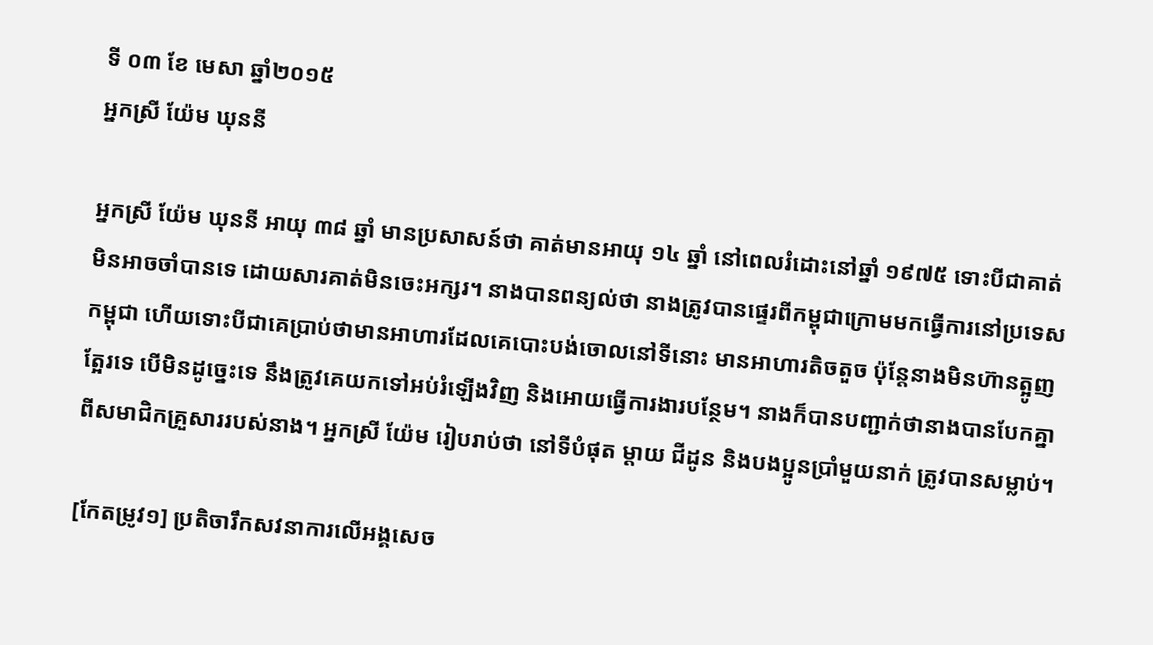ទី ០៣ ខែ មេសា ឆ្នាំ២០១៥
អ្នកស្រី យ៉ែម ឃុននី

អ្នកស្រី យ៉ែម ឃុននី អាយុ ៣៨ ឆ្នាំ មានប្រសាសន៍ថា គាត់មានអាយុ ១៤ ឆ្នាំ នៅពេលរំដោះនៅឆ្នាំ ១៩៧៥ ទោះបីជាគាត់មិនអាចចាំបានទេ ដោយសារគាត់មិនចេះអក្សរ។ នាងបានពន្យល់ថា នាងត្រូវបានផ្ទេរពីកម្ពុជាក្រោមមកធ្វើការនៅប្រទេសកម្ពុជា ហើយទោះបីជាគេប្រាប់ថាមានអាហារដែលគេបោះបង់ចោលនៅទីនោះ មានអាហារតិចតួច ប៉ុន្តែនាងមិនហ៊ានត្អូញត្អែរទេ បើមិនដូច្នេះទេ នឹងត្រូវគេយកទៅអប់រំឡើងវិញ និងអោយធ្វើការងារបន្ថែម។ នាងក៏បានបញ្ជាក់ថានាងបានបែកគ្នាពីសមាជិកគ្រួសាររបស់នាង។ អ្នកស្រី យ៉ែម រៀបរាប់ថា នៅទីបំផុត ម្តាយ ជីដូន និងបងប្អូនប្រាំមួយនាក់ ត្រូវបានសម្លាប់។

[កែតម្រូវ១] ប្រតិចារឹកសវនាការលើអង្គសេច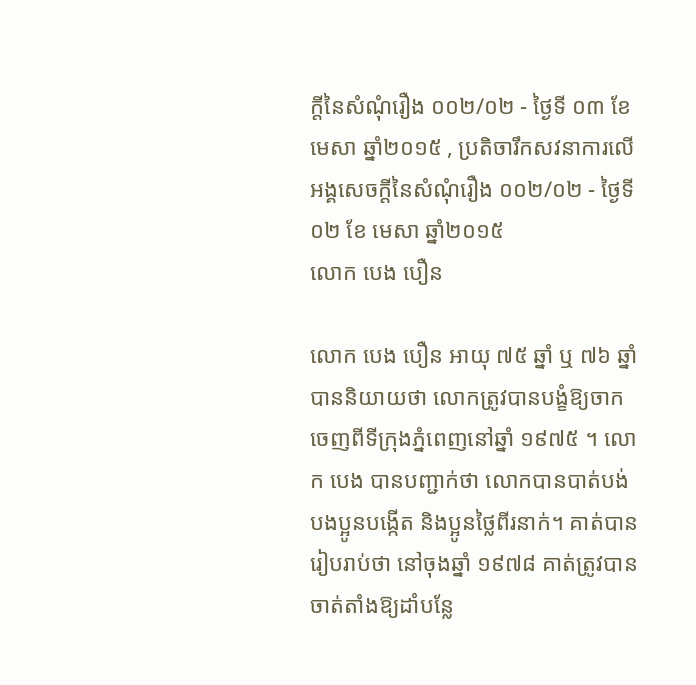ក្ដីនៃសំណុំរឿង ០០២/០២ - ថ្ងៃទី ០៣ ខែ មេសា ឆ្នាំ២០១៥ , ប្រតិចារឹកសវនាការលើអង្គសេចក្ដីនៃសំណុំរឿង ០០២/០២ - ថ្ងៃទី ០២ ខែ មេសា ឆ្នាំ២០១៥
លោក បេង បឿន

លោក បេង បឿន អាយុ ៧៥ ឆ្នាំ ឬ ៧៦ ឆ្នាំ បាននិយាយថា លោកត្រូវបានបង្ខំឱ្យចាកចេញពីទីក្រុងភ្នំពេញនៅឆ្នាំ ១៩៧៥ ។ លោក បេង បានបញ្ជាក់ថា លោកបានបាត់បង់បងប្អូនបង្កើត និងប្អូនថ្លៃពីរនាក់។ គាត់បានរៀបរាប់ថា នៅចុងឆ្នាំ ១៩៧៨ គាត់ត្រូវបានចាត់តាំងឱ្យដាំបន្លែ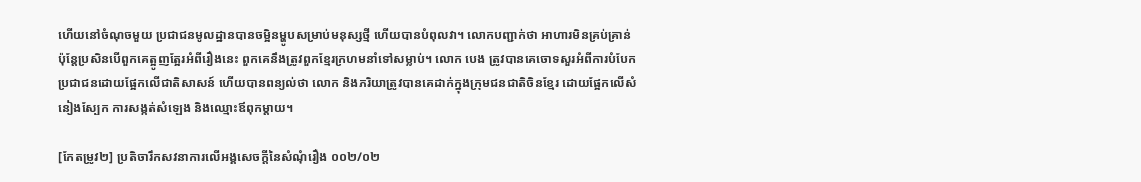ហើយនៅចំណុចមួយ ប្រជាជនមូលដ្ឋានបានចម្អិនម្ហូបសម្រាប់មនុស្សថ្មី ហើយបានបំពុលវា។ លោកបញ្ជាក់ថា អាហារមិនគ្រប់គ្រាន់ ប៉ុន្តែប្រសិនបើពួកគេត្អូញត្អែរអំពីរឿងនេះ ពួកគេនឹងត្រូវពួកខ្មែរក្រហមនាំទៅសម្លាប់។ លោក បេង ត្រូវបានគេចោទសួរអំពីការបំបែកប្រជាជនដោយផ្អែកលើជាតិសាសន៍ ហើយបានពន្យល់ថា លោក និងភរិយាត្រូវបានគេដាក់ក្នុងក្រុមជនជាតិចិនខ្មែរ ដោយផ្អែកលើសំនៀងស្បែក ការសង្កត់សំឡេង និងឈ្មោះឪពុកម្តាយ។

[កែតម្រូវ២] ប្រតិចារឹកសវនាការលើអង្គសេចក្ដីនៃសំណុំរឿង ០០២/០២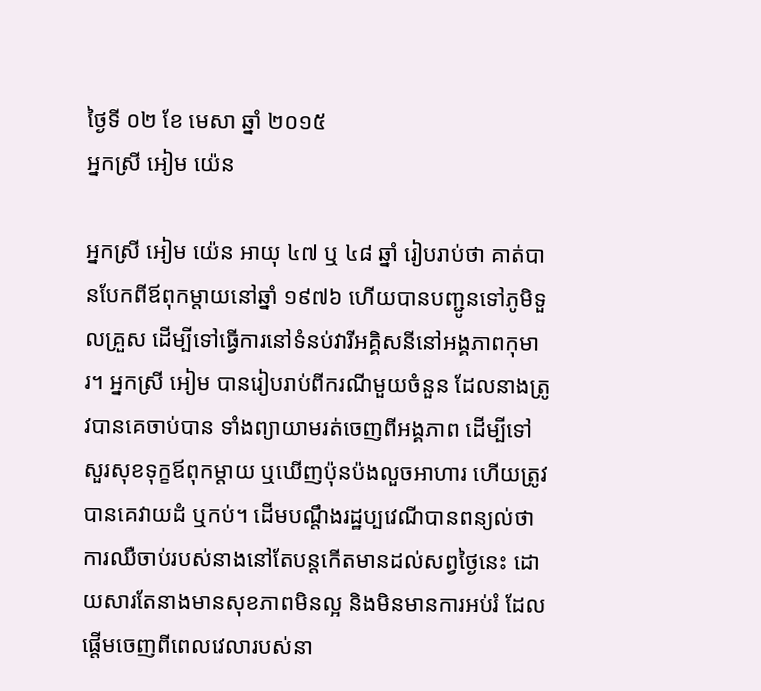ថ្ងៃទី ០២ ខែ មេសា ឆ្នាំ ២០១៥
អ្នកស្រី អៀម យ៉េន

អ្នកស្រី អៀម យ៉េន អាយុ ៤៧ ឬ ៤៨ ឆ្នាំ រៀបរាប់ថា គាត់បានបែកពីឪពុកម្តាយនៅឆ្នាំ ១៩៧៦ ហើយបានបញ្ជូនទៅភូមិទួលគ្រួស ដើម្បីទៅធ្វើការនៅទំនប់វារីអគ្គិសនីនៅអង្គភាពកុមារ។ អ្នកស្រី អៀម បានរៀបរាប់ពីករណីមួយចំនួន ដែលនាងត្រូវបានគេចាប់បាន ទាំងព្យាយាមរត់ចេញពីអង្គភាព ដើម្បីទៅសួរសុខទុក្ខឪពុកម្តាយ ឬឃើញប៉ុនប៉ងលួចអាហារ ហើយត្រូវបានគេវាយដំ ឬកប់។ ដើមបណ្តឹងរដ្ឋប្បវេណីបានពន្យល់ថា ការឈឺចាប់របស់នាងនៅតែបន្តកើតមានដល់សព្វថ្ងៃនេះ ដោយសារតែនាងមានសុខភាពមិនល្អ និងមិនមានការអប់រំ ដែលផ្តើមចេញពីពេលវេលារបស់នា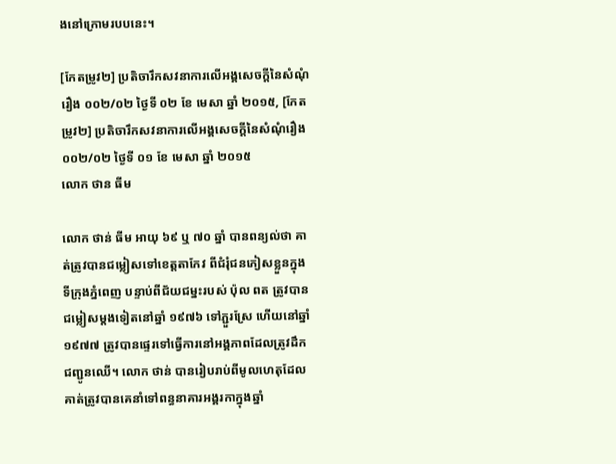ងនៅក្រោមរបបនេះ។

[កែតម្រូវ២] ប្រតិចារឹកសវនាការលើអង្គសេចក្ដីនៃសំណុំរឿង ០០២/០២ ថ្ងៃទី ០២ ខែ មេសា ឆ្នាំ ២០១៥, [កែតម្រូវ២] ប្រតិចារឹកសវនាការលើអង្គសេចក្ដីនៃសំណុំរឿង ០០២/០២ ថ្ងៃទី ០១ ខែ មេសា ឆ្នាំ ២០១៥
លោក ថាន ធីម

លោក ថាន់ ធីម អាយុ ៦៩ ឬ ៧០ ឆ្នាំ បានពន្យល់ថា គាត់ត្រូវបានជម្លៀសទៅខេត្តតាកែវ ពីជំរុំជនភៀសខ្លួនក្នុងទីក្រុងភ្នំពេញ បន្ទាប់ពីជ័យជម្នះរបស់ ប៉ុល ពត ត្រូវបានជម្លៀសម្តងទៀតនៅឆ្នាំ ១៩៧៦ ទៅភ្ជួរស្រែ ហើយនៅឆ្នាំ ១៩៧៧ ត្រូវបានផ្ទេរទៅធ្វើការនៅអង្គភាពដែលត្រូវដឹកជញ្ជូនឈើ។ លោក ថាន់ បានរៀបរាប់ពីមូលហេតុដែលគាត់ត្រូវបានគេនាំទៅពន្ធនាគារអង្គរកាក្នុងឆ្នាំ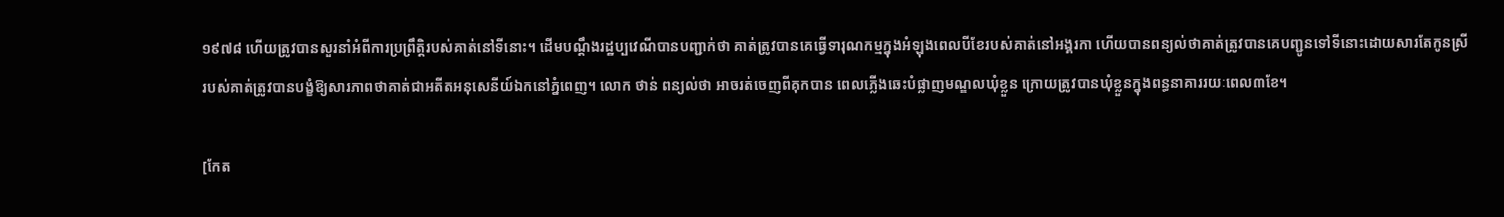១៩៧៨ ហើយត្រូវបានសួរនាំអំពីការប្រព្រឹត្តិរបស់គាត់នៅទីនោះ។ ដើមបណ្តឹងរដ្ឋប្បវេណីបានបញ្ជាក់ថា គាត់ត្រូវបានគេធ្វើទារុណកម្មក្នុងអំឡុងពេលបីខែរបស់គាត់នៅអង្គរកា ហើយបានពន្យល់ថាគាត់ត្រូវបានគេបញ្ជូនទៅទីនោះដោយសារតែកូនស្រីរបស់គាត់ត្រូវបានបង្ខំឱ្យសារភាពថាគាត់ជាអតីតអនុសេនីយ៍ឯកនៅភ្នំពេញ។ លោក ថាន់ ពន្យល់ថា អាចរត់ចេញពីគុកបាន ពេលភ្លើងឆេះបំផ្លាញមណ្ឌលឃុំខ្លួន ក្រោយត្រូវបានឃុំខ្លួនក្នុងពន្ធនាគាររយៈពេល៣ខែ។

[កែត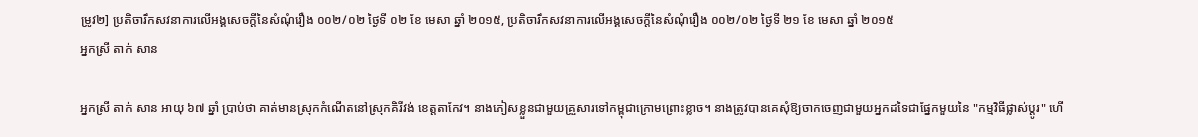ម្រូវ២] ប្រតិចារឹកសវនាការលើអង្គសេចក្ដីនៃសំណុំរឿង ០០២/០២ ថ្ងៃទី ០២ ខែ មេសា ឆ្នាំ ២០១៥, ប្រតិចារឹកសវនាការលើអង្គសេចក្ដីនៃសំណុំរឿង ០០២/០២ ថ្ងៃទី ២១ ខែ មេសា ឆ្នាំ ២០១៥
អ្នកស្រី តាក់ សាន

អ្នកស្រី តាក់ សាន អាយុ ៦៧ ឆ្នាំ ប្រាប់ថា គាត់មានស្រុកកំណើតនៅស្រុកគិរីវង់ ខេត្តតាកែវ។ នាងភៀសខ្លួនជាមួយគ្រួសារទៅកម្ពុជាក្រោមព្រោះខ្លាច។ នាងត្រូវបានគេសុំឱ្យចាកចេញជាមួយអ្នកដទៃជាផ្នែកមួយនៃ "កម្មវិធីផ្លាស់ប្តូរ" ហើ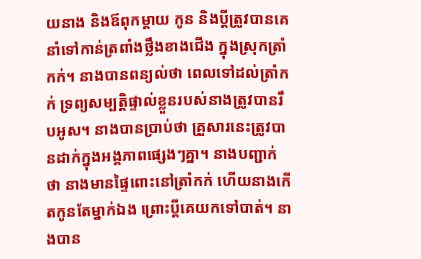យនាង និងឪពុកម្តាយ កូន និងប្តីត្រូវបានគេនាំទៅកាន់ត្រពាំងថ្លឹងខាងជើង ក្នុងស្រុកត្រាំកក់។ នាងបានពន្យល់ថា ពេលទៅដល់ត្រាំកក់ ទ្រព្យសម្បត្តិផ្ទាល់ខ្លួនរបស់នាងត្រូវបានរឹបអូស។ នាងបានប្រាប់ថា គ្រួសារនេះត្រូវបានដាក់ក្នុងអង្គភាពផ្សេងៗគ្នា។ នាងបញ្ជាក់ថា នាងមានផ្ទៃពោះនៅត្រាំកក់ ហើយនាងកើតកូនតែម្នាក់ឯង ព្រោះប្តីគេយកទៅបាត់។ នាងបាន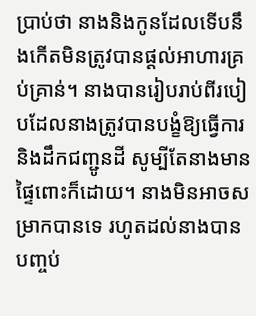ប្រាប់ថា នាងនិងកូនដែលទើបនឹងកើតមិនត្រូវបានផ្តល់អាហារគ្រប់គ្រាន់។ នាងបានរៀបរាប់ពីរបៀបដែលនាងត្រូវបានបង្ខំឱ្យធ្វើការ និងដឹកជញ្ជូនដី សូម្បីតែនាងមានផ្ទៃពោះក៏ដោយ។ នាងមិនអាចសម្រាកបានទេ រហូតដល់នាងបានបញ្ចប់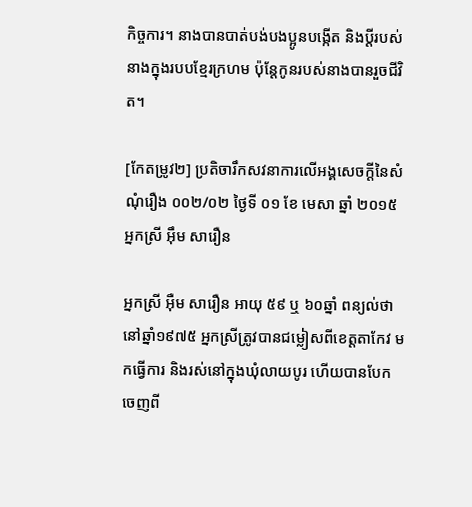កិច្ចការ។ នាងបានបាត់បង់បងប្អូនបង្កើត និងប្តីរបស់នាងក្នុងរបបខ្មែរក្រហម ប៉ុន្តែកូនរបស់នាងបានរួចជីវិត។

[កែតម្រូវ២] ប្រតិចារឹកសវនាការលើអង្គសេចក្ដីនៃសំណុំរឿង ០០២/០២ ថ្ងៃទី ០១ ខែ មេសា ឆ្នាំ ២០១៥
អ្នកស្រី អ៊ឹម សារឿន

អ្នកស្រី អ៊ឺម សារឿន អាយុ ៥៩ ឬ ៦០ឆ្នាំ ពន្យល់ថា នៅឆ្នាំ១៩៧៥ អ្នកស្រីត្រូវបានជម្លៀសពីខេត្តតាកែវ មកធ្វើការ និងរស់នៅក្នុងឃុំលាយបូរ ហើយបានបែកចេញពី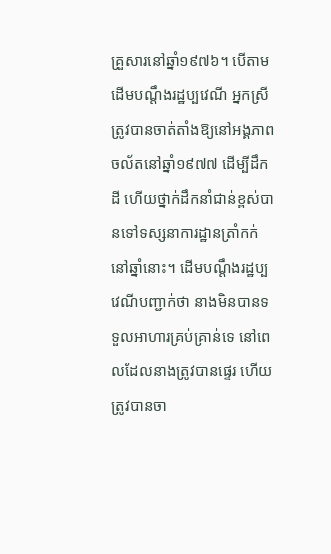គ្រួសារនៅឆ្នាំ១៩៧៦។ បើតាមដើមបណ្តឹងរដ្ឋប្បវេណី អ្នកស្រីត្រូវបានចាត់តាំងឱ្យនៅអង្គភាពចល័តនៅឆ្នាំ១៩៧៧ ដើម្បីដឹកដី ហើយថ្នាក់ដឹកនាំជាន់ខ្ពស់បានទៅទស្សនាការដ្ឋានត្រាំកក់នៅឆ្នាំនោះ។ ដើមបណ្តឹងរដ្ឋប្បវេណីបញ្ជាក់ថា នាងមិនបានទទួលអាហារគ្រប់គ្រាន់ទេ នៅពេលដែលនាងត្រូវបានផ្ទេរ ហើយត្រូវបានចា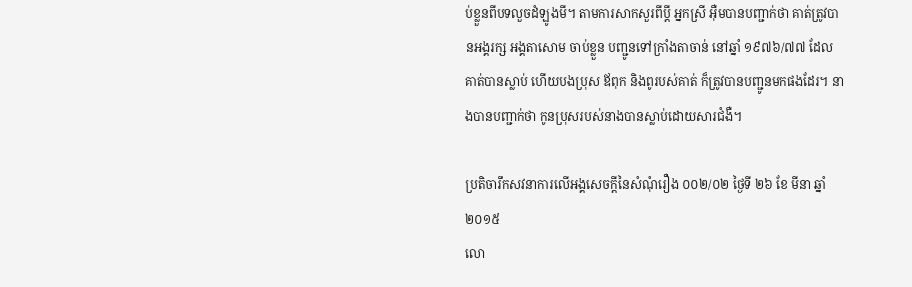ប់ខ្លួនពីបទលួចដំឡូងមី។ តាមការសាកសួរពីប្តី អ្នកស្រី អ៊ឺមបានបញ្ជាក់ថា គាត់ត្រូវបានអង្គរក្ស អង្គតាសោម ចាប់ខ្លួន បញ្ជូនទៅក្រាំងតាចាន់ នៅឆ្នាំ ១៩៧៦/៧៧ ដែលគាត់បានស្លាប់ ហើយបងប្រុស ឪពុក និងពូរបស់គាត់ ក៏ត្រូវបានបញ្ជូនមកផងដែរ។ នាងបានបញ្ជាក់ថា កូនប្រុសរបស់នាងបានស្លាប់ដោយសារជំងឺ។

ប្រតិចារឹកសវនាការលើអង្គសេចក្ដីនៃសំណុំរឿង ០០២/០២ ថ្ងៃទី ២៦ ខែ មីនា ឆ្នាំ ២០១៥
លោ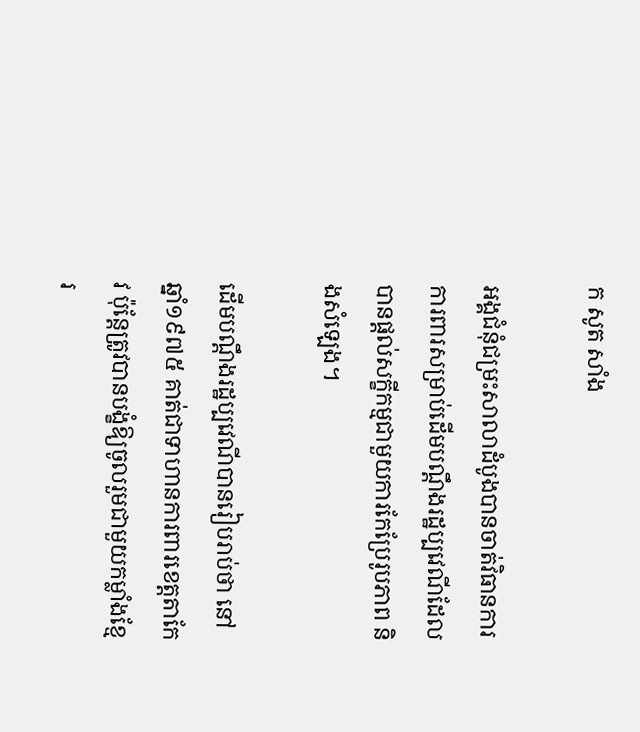ក សូត សាំង

អង្គជំនុំជម្រះសាលាដំបូងបានចាត់វិធានការការពារសម្រាប់ដើមបណ្តឹងរដ្ឋប្បវេណីដែលបានផ្តល់សក្ខីកម្មជាមួយការកែប្រែរូបភាព និងសំឡេង។

ដើមបណ្តឹងរដ្ឋប្បវេណីបានរៀបរាប់ថា នៅឆ្នាំ១៩៧៥ គាត់ជាទាហានការពារខេត្តតាកែវ ប៉ុន្តែត្រូវបានបង្ខំឱ្យចូលរួមជាមួយកម្លាំងខ្មែរ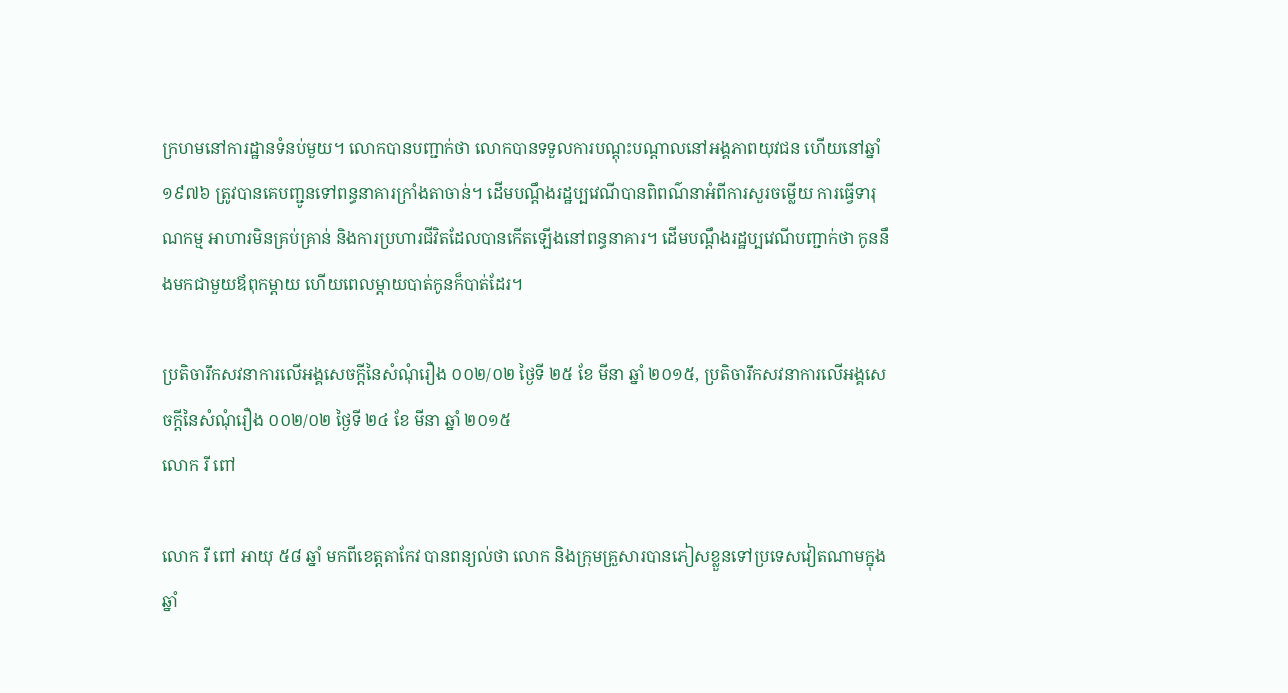ក្រហមនៅការដ្ឋានទំនប់មួយ។ លោកបានបញ្ជាក់ថា លោកបានទទួលការបណ្តុះបណ្តាលនៅអង្គភាពយុវជន ហើយនៅឆ្នាំ១៩៧៦ ត្រូវបានគេបញ្ជូនទៅពន្ធនាគារក្រាំងតាចាន់។ ដើមបណ្តឹងរដ្ឋប្បវេណីបានពិពណ៌នាអំពីការសួរចម្លើយ ការធ្វើទារុណកម្ម អាហារមិនគ្រប់គ្រាន់ និងការប្រហារជីវិតដែលបានកើតឡើងនៅពន្ធនាគារ។ ដើមបណ្តឹងរដ្ឋប្បវេណីបញ្ជាក់ថា កូននឹងមកជាមួយឪពុកម្តាយ ហើយពេលម្តាយបាត់កូនក៏បាត់ដែរ។

ប្រតិចារឹកសវនាការលើអង្គសេចក្ដីនៃសំណុំរឿង ០០២/០២ ថ្ងៃទី ២៥ ខែ មីនា ឆ្នាំ ២០១៥, ប្រតិចារឹកសវនាការលើអង្គសេចក្ដីនៃសំណុំរឿង ០០២/០២ ថ្ងៃទី ២៤ ខែ មីនា ឆ្នាំ ២០១៥
លោក រី ពៅ

លោក រី ពៅ អាយុ ៥៨ ឆ្នាំ មកពីខេត្តតាកែវ បានពន្យល់ថា លោក និងក្រុមគ្រួសារបានភៀសខ្លួនទៅប្រទេសវៀតណាមក្នុងឆ្នាំ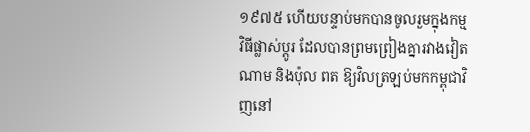១៩៧៥ ហើយបន្ទាប់មកបានចូលរួមក្នុងកម្មវិធីផ្លាស់ប្តូរ ដែលបានព្រមព្រៀងគ្នារវាងវៀតណាម និងប៉ុល ពត ឱ្យវិលត្រឡប់មកកម្ពុជាវិញនៅ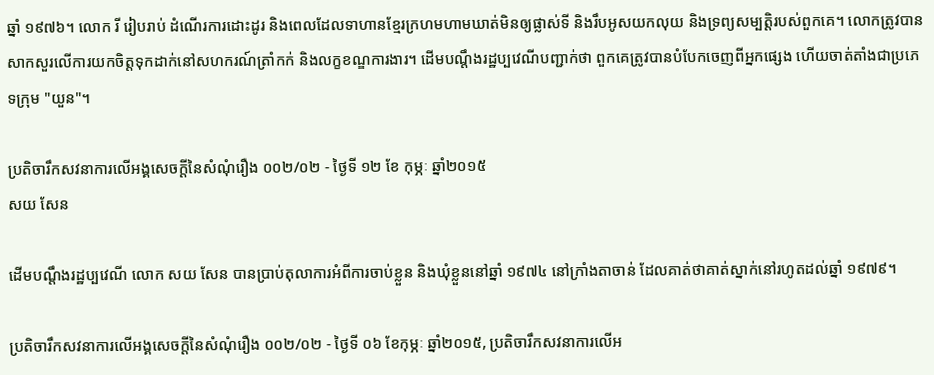ឆ្នាំ ១៩៧៦។ លោក រី រៀបរាប់ ដំណើរការដោះដូរ និងពេលដែលទាហានខ្មែរក្រហមហាមឃាត់មិនឲ្យផ្លាស់ទី និងរឹបអូសយកលុយ និងទ្រព្យសម្បត្តិរបស់ពួកគេ។ លោកត្រូវបានសាកសួរលើការយកចិត្តទុកដាក់នៅសហករណ៍ត្រាំកក់ និងលក្ខខណ្ឌការងារ។ ដើមបណ្តឹងរដ្ឋប្បវេណីបញ្ជាក់ថា ពួកគេត្រូវបានបំបែកចេញពីអ្នកផ្សេង ហើយចាត់តាំងជាប្រភេទក្រុម "យួន"។

ប្រតិចារឹកសវនាការលើអង្គសេចក្ដីនៃសំណុំរឿង ០០២/០២ - ថ្ងៃទី ១២ ខែ កុម្ភៈ ឆ្នាំ២០១៥
សយ សែន

ដើមបណ្តឹងរដ្ឋប្បវេណី លោក សយ សែន បានប្រាប់តុលាការអំពីការចាប់ខ្លួន និងឃុំខ្លួននៅឆ្នាំ ១៩៧៤ នៅក្រាំងតាចាន់ ដែលគាត់ថាគាត់ស្នាក់នៅរហូតដល់ឆ្នាំ ១៩៧៩។

ប្រតិចារឹកសវនាការលើអង្គសេចក្ដីនៃសំណុំរឿង ០០២/០២ - ថ្ងៃទី ០៦ ខែកុម្ភៈ ឆ្នាំ២០១៥, ប្រតិចារឹកសវនាការលើអ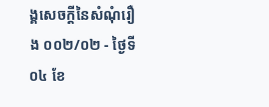ង្គសេចក្ដីនៃសំណុំរឿង ០០២/០២ - ថ្ងៃទី ០៤ ខែ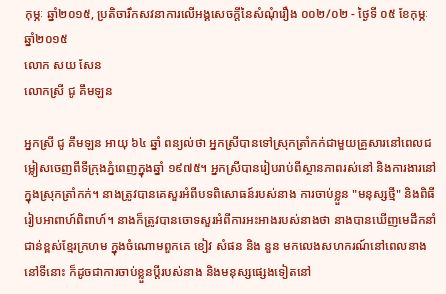កុម្ភៈ ឆ្នាំ២០១៥, ប្រតិចារឹកសវនាការលើអង្គសេចក្ដីនៃសំណុំរឿង ០០២/០២ - ថ្ងៃទី ០៥ ខែកុម្ភៈ ឆ្នាំ២០១៥
លោក សយ សែន
លោកស្រី ជូ គឹមឡន

អ្នកស្រី ជូ គឹមឡន អាយុ ៦៤ ឆ្នាំ ពន្យល់ថា អ្នកស្រីបានទៅស្រុកត្រាំកក់ជាមួយគ្រួសារនៅពេលជម្លៀសចេញពីទីក្រុងភ្នំពេញក្នុងឆ្នាំ ១៩៧៥។ អ្នកស្រីបានរៀបរាប់ពីស្ថានភាពរស់នៅ និងការងារនៅក្នុងស្រុកត្រាំកក់។ នាងត្រូវបានគេសួរអំពីបទពិសោធន៍របស់នាង ការចាប់ខ្លួន "មនុស្សថ្មី" និងពិធីរៀបអាពាហ៍ពិពាហ៍។ នាងក៏ត្រូវបានចោទសួរអំពីការអះអាងរបស់នាងថា នាងបានឃើញមេដឹកនាំជាន់ខ្ពស់ខ្មែរក្រហម ក្នុងចំណោមពួកគេ ខៀវ សំផន និង នួន មកលេងសហករណ៍នៅពេលនាងនៅទីនោះ ក៏ដូចជាការចាប់ខ្លួនប្តីរបស់នាង និងមនុស្សផ្សេងទៀតនៅ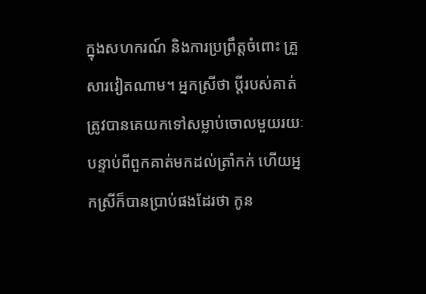ក្នុងសហករណ៍ និងការប្រព្រឹត្តចំពោះ គ្រួសារវៀតណាម។ អ្នកស្រីថា ប្តីរបស់គាត់ត្រូវបានគេយកទៅសម្លាប់ចោលមួយរយៈ បន្ទាប់ពីពួកគាត់មកដល់ត្រាំកក់ ហើយអ្នកស្រីក៏បានប្រាប់ផងដែរថា កូន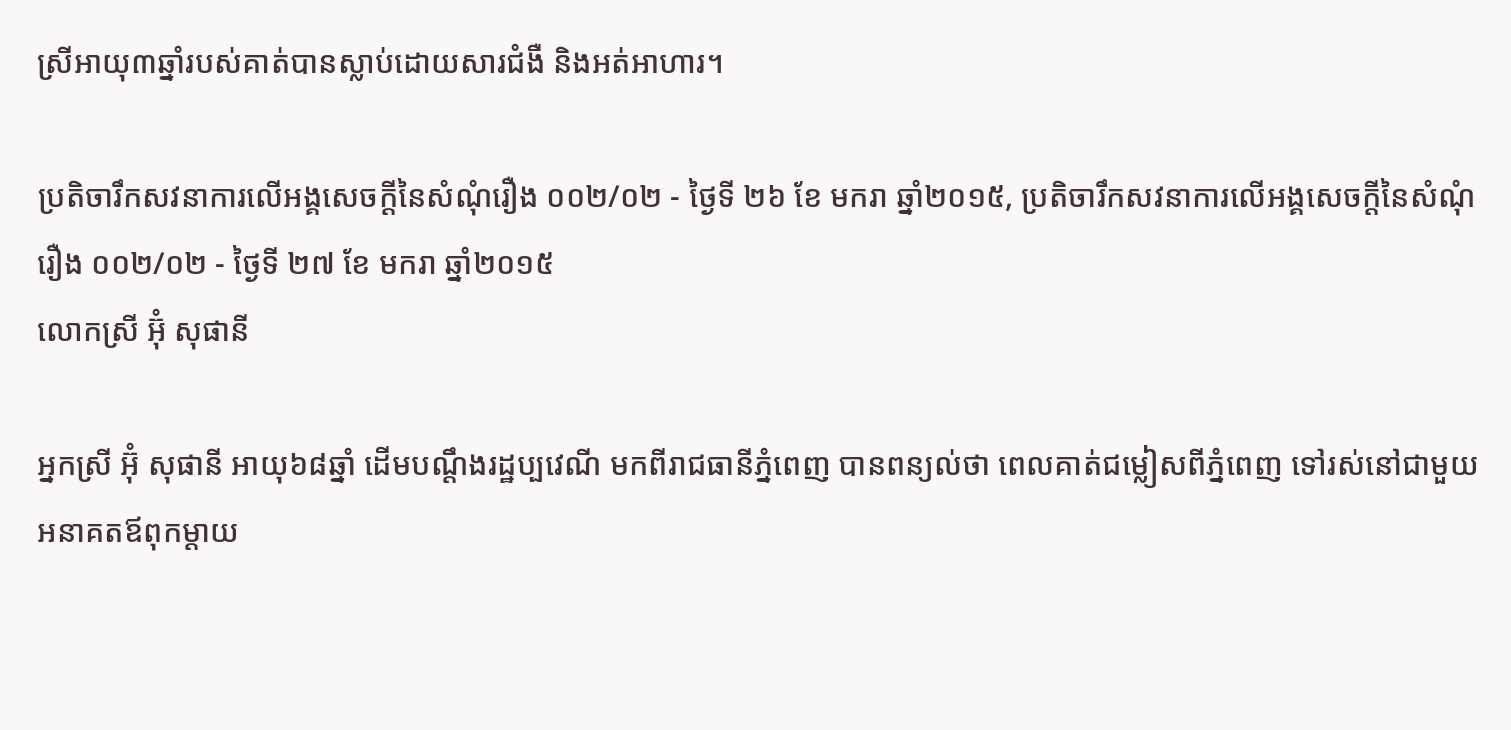ស្រីអាយុ៣ឆ្នាំរបស់គាត់បានស្លាប់ដោយសារជំងឺ និងអត់អាហារ។

ប្រតិចារឹកសវនាការលើអង្គសេចក្ដីនៃសំណុំរឿង ០០២/០២ - ថ្ងៃទី ២៦ ខែ មករា ឆ្នាំ២០១៥, ប្រតិចារឹកសវនាការលើអង្គសេចក្ដីនៃសំណុំរឿង ០០២/០២ - ថ្ងៃទី ២៧ ខែ មករា ឆ្នាំ២០១៥
លោកស្រី អ៊ុំ សុផានី

អ្នកស្រី អ៊ុំ សុផានី អាយុ៦៨ឆ្នាំ ដើមបណ្តឹងរដ្ឋប្បវេណី មកពីរាជធានីភ្នំពេញ បានពន្យល់ថា ពេលគាត់ជម្លៀសពីភ្នំពេញ ទៅរស់នៅជាមួយអនាគតឪពុកម្តាយ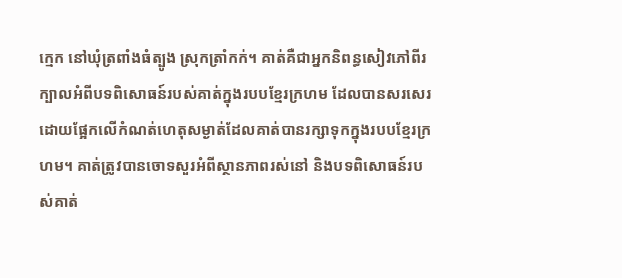ក្មេក នៅឃុំត្រពាំងធំត្បូង ស្រុកត្រាំកក់។ គាត់គឺជាអ្នកនិពន្ធសៀវភៅពីរក្បាលអំពីបទពិសោធន៍របស់គាត់ក្នុងរបបខ្មែរក្រហម ដែលបានសរសេរដោយផ្អែកលើកំណត់ហេតុសម្ងាត់ដែលគាត់បានរក្សាទុកក្នុងរបបខ្មែរក្រហម។ គាត់ត្រូវបានចោទសួរអំពីស្ថានភាពរស់នៅ និងបទពិសោធន៍របស់គាត់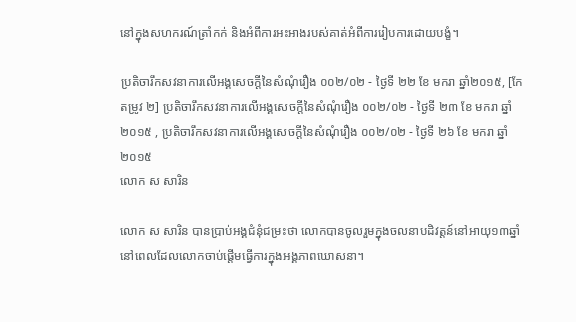នៅក្នុងសហករណ៍ត្រាំកក់ និងអំពីការអះអាងរបស់គាត់អំពីការរៀបការដោយបង្ខំ។

ប្រតិចារឹកសវនាការលើអង្គសេចក្ដីនៃសំណុំរឿង ០០២/០២ - ថ្ងៃទី ២២ ខែ មករា ឆ្នាំ២០១៥, [កែតម្រូវ ២] ប្រតិចារឹកសវនាការលើអង្គសេចក្ដីនៃសំណុំរឿង ០០២/០២ - ថ្ងៃទី ២៣ ខែ មករា ឆ្នាំ២០១៥ , ប្រតិចារឹកសវនាការលើអង្គសេចក្ដីនៃសំណុំរឿង ០០២/០២ - ថ្ងៃទី ២៦ ខែ មករា ឆ្នាំ២០១៥
លោក ស សារិន

លោក ស សារិន បានប្រាប់អង្គជំនុំជម្រះថា លោកបានចូលរួមក្នុងចលនាបដិវត្តន៍នៅអាយុ១៣ឆ្នាំ នៅពេលដែលលោកចាប់ផ្តើមធ្វើការក្នុងអង្គភាពឃោសនា។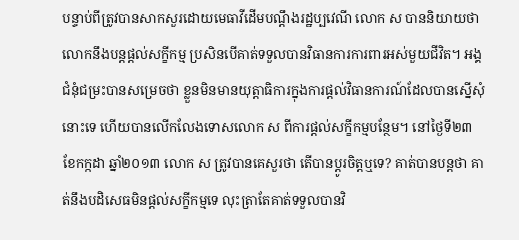បន្ទាប់ពីត្រូវបានសាកសួរដោយមេធាវីដើមបណ្តឹងរដ្ឋប្បវេណី លោក ស បាននិយាយថា លោកនឹងបន្តផ្តល់សក្ខីកម្ម ប្រសិនបើគាត់ទទួលបានវិធានការការពារអស់មួយជីវិត។ អង្គជំនុំជម្រះបានសម្រេចថា ខ្លួនមិនមានយុត្តាធិការក្នុងការផ្តល់វិធានការណ៍ដែលបានស្នើសុំនោះទេ ហើយបានលើកលែងទោសលោក ស ពីការផ្តល់សក្ខីកម្មបន្ថែម។ នៅថ្ងៃទី២៣ ខែកក្កដា ឆ្នាំ២០១៣ លោក ស ត្រូវបានគេសួរថា តើបានប្ដូរចិត្តឬទេ? គាត់បានបន្តថា គាត់នឹងបដិសេធមិនផ្តល់សក្ខីកម្មទេ លុះត្រាតែគាត់ទទួលបានវិ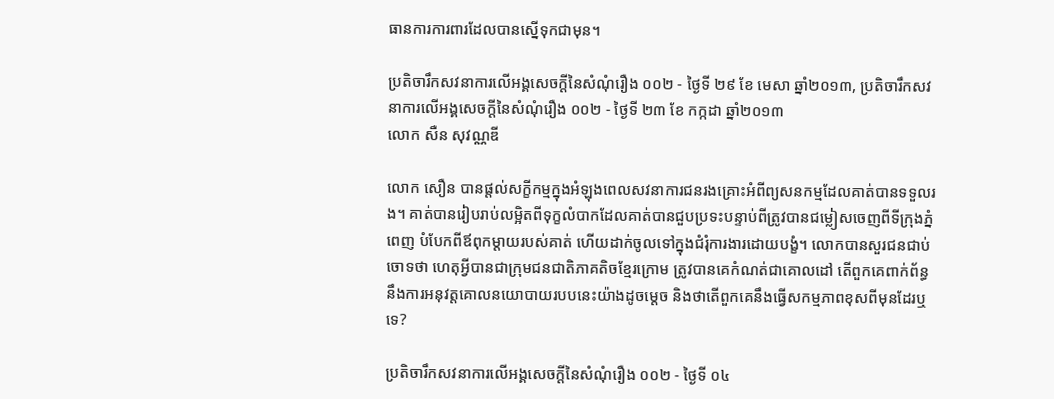ធានការការពារដែលបានស្នើទុកជាមុន។

ប្រតិចារឹកសវនាការលើអង្គសេចក្ដីនៃសំណុំរឿង ០០២ - ថ្ងៃទី ២៩ ខែ មេសា ឆ្នាំ២០១៣, ប្រតិចារឹកសវនាការលើអង្គសេចក្ដីនៃសំណុំរឿង ០០២ - ថ្ងៃទី ២៣ ខែ កក្កដា ឆ្នាំ២០១៣
លោក សឺន សុវណ្ណឌី

លោក សឿន បានផ្តល់សក្ខីកម្មក្នុងអំឡុងពេលសវនាការជនរងគ្រោះអំពីព្យសនកម្មដែលគាត់បានទទួលរង។ គាត់បានរៀបរាប់លម្អិតពីទុក្ខលំបាកដែលគាត់បានជួបប្រទះបន្ទាប់ពីត្រូវបានជម្លៀសចេញពីទីក្រុងភ្នំពេញ បំបែកពីឪពុកម្តាយរបស់គាត់ ហើយដាក់ចូលទៅក្នុងជំរុំការងារដោយបង្ខំ។ លោកបានសួរជនជាប់ចោទថា ហេតុអ្វីបានជាក្រុមជនជាតិភាគតិចខ្មែរក្រោម ត្រូវបានគេកំណត់ជាគោលដៅ តើពួកគេពាក់ព័ន្ធនឹងការអនុវត្តគោលនយោបាយរបបនេះយ៉ាងដូចម្តេច និងថាតើពួកគេនឹងធ្វើសកម្មភាពខុសពីមុនដែរឬទេ?

ប្រតិចារឹកសវនាការលើអង្គសេចក្ដីនៃសំណុំរឿង ០០២ - ថ្ងៃទី ០៤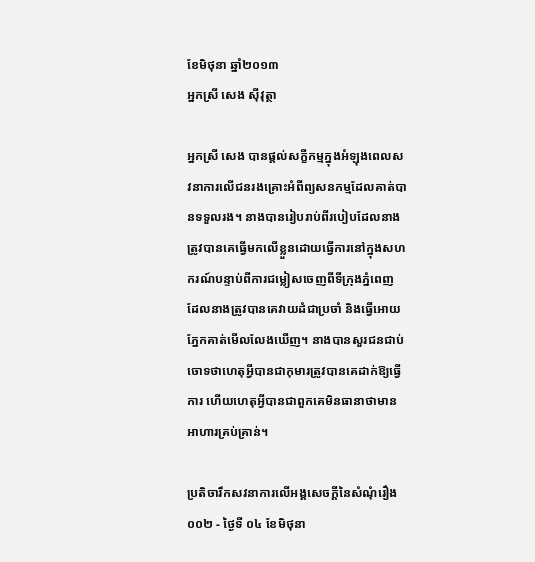ខែមិថុនា ឆ្នាំ២០១៣
អ្នកស្រី សេង ស៊ីវុត្ថា

អ្នកស្រី សេង បានផ្តល់សក្ខីកម្មក្នុងអំឡុងពេលសវនាការលើជនរងគ្រោះអំពីព្យសនកម្មដែលគាត់បានទទួលរង។ នាងបានរៀបរាប់ពីរបៀបដែលនាងត្រូវបានគេធ្វើមកលើខ្លួនដោយធ្វើការនៅក្នុងសហករណ៍បន្ទាប់ពីការជម្លៀសចេញពីទីក្រុងភ្នំពេញ ដែលនាងត្រូវបានគេវាយដំជាប្រចាំ និងធ្វើអោយភ្នែកគាត់មើលលែងឃើញ។ នាងបានសួរជនជាប់ចោទថាហេតុអ្វីបានជាកុមារត្រូវបានគេដាក់ឱ្យធ្វើការ ហើយហេតុអ្វីបានជាពួកគេមិនធានាថាមានអាហារគ្រប់គ្រាន់។

ប្រតិចារឹកសវនាការលើអង្គសេចក្ដីនៃសំណុំរឿង ០០២ - ថ្ងៃទី ០៤ ខែមិថុនា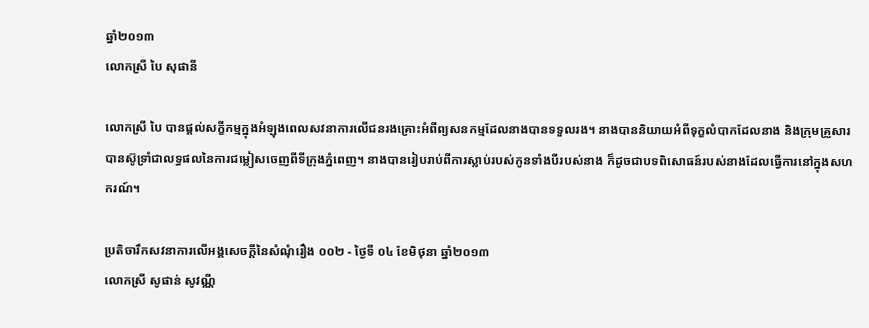ឆ្នាំ២០១៣
លោកស្រី បៃ សុផានី

លោកស្រី បៃ បានផ្តល់សក្ខីកម្មក្នុងអំឡុងពេលសវនាការលើជនរងគ្រោះអំពីព្យសនកម្មដែលនាងបានទទួលរង។ នាងបាននិយាយអំពីទុក្ខលំបាកដែលនាង និងក្រុមគ្រួសារបានស៊ូទ្រាំជាលទ្ធផលនៃការជម្លៀសចេញពីទីក្រុងភ្នំពេញ។ នាងបានរៀបរាប់ពីការស្លាប់របស់កូនទាំងបីរបស់នាង ក៏ដូចជាបទពិសោធន៍របស់នាងដែលធ្វើការនៅក្នុងសហករណ៍។

ប្រតិចារឹកសវនាការលើអង្គសេចក្ដីនៃសំណុំរឿង ០០២ - ថ្ងៃទី ០៤ ខែមិថុនា ឆ្នាំ២០១៣
លោកស្រី សូផាន់ សូវណ្ណី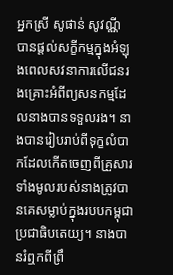អ្នកស្រី សូផាន់ សូវណ្ណី បានផ្តល់សក្ខីកម្មក្នុងអំឡុងពេលសវនាការលើជនរងគ្រោះអំពីព្យសនកម្មដែលនាងបានទទួលរង។ នាងបានរៀបរាប់ពីទុក្ខលំបាកដែលកើតចេញពីគ្រួសារទាំងមូលរបស់នាងត្រូវបានគេសម្លាប់ក្នុងរបបកម្ពុជាប្រជាធិបតេយ្យ។ នាងបានរំឮកពីព្រឹ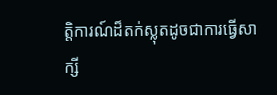ត្តិការណ៍ដ៏តក់ស្លុតដូចជាការធ្វើសាក្សី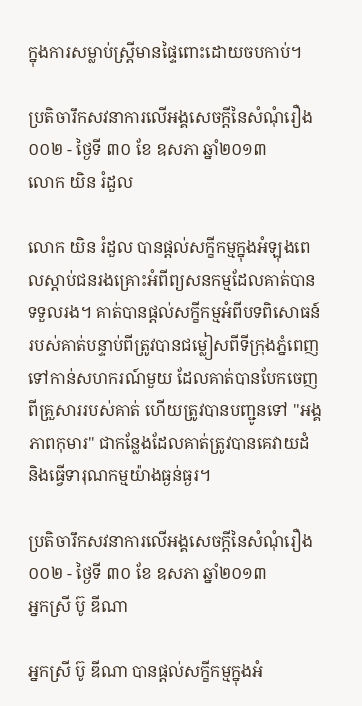ក្នុងការសម្លាប់ស្ត្រីមានផ្ទៃពោះដោយចបកាប់។

ប្រតិចារឹកសវនាការលើអង្គសេចក្ដីនៃសំណុំរឿង ០០២ - ថ្ងៃទី ៣០ ខែ ឧសភា ឆ្នាំ២០១៣
លោក យិន រំដួល

លោក យិន រំដួល បានផ្តល់សក្ខីកម្មក្នុងអំឡុងពេលស្តាប់ជនរងគ្រោះអំពីព្យសនកម្មដែលគាត់បានទទួលរង។ គាត់បានផ្តល់សក្ខីកម្មអំពីបទពិសោធន៍របស់គាត់បន្ទាប់ពីត្រូវបានជម្លៀសពីទីក្រុងភ្នំពេញទៅកាន់សហករណ៍មួយ ដែលគាត់បានបែកចេញពីគ្រួសាររបស់គាត់ ហើយត្រូវបានបញ្ជូនទៅ "អង្គភាពកុមារ" ជាកន្លែងដែលគាត់ត្រូវបានគេវាយដំ និងធ្វើទារុណកម្មយ៉ាងធ្ងន់ធ្ងរ។

ប្រតិចារឹកសវនាការលើអង្គសេចក្ដីនៃសំណុំរឿង ០០២ - ថ្ងៃទី ៣០ ខែ ឧសភា ឆ្នាំ២០១៣
អ្នកស្រី ប៊ូ ឌីណា

អ្នកស្រី ប៊ូ ឌីណា បានផ្តល់សក្ខីកម្មក្នុងអំ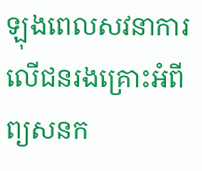ឡុងពេលសវនាការលើជនរងគ្រោះអំពីព្យសនក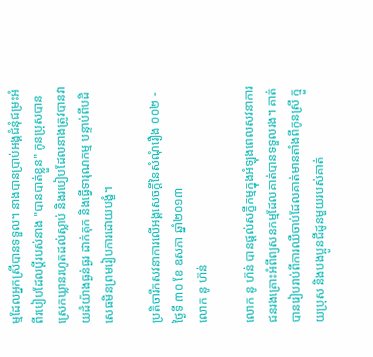ម្មដែលអ្នកស្រីបានទទួល។ នាងបានប្រាប់អង្គជំនុំជម្រះអំពីរបៀបដែលប្តីរបស់នាង "បានបាត់ខ្លួន" កូនប្រុសបានស្រេកឃ្លានរហូតដល់ស្លាប់ និងរបៀបដែលនាងត្រូវបានវាយដំយ៉ាងធ្ងន់ធ្ងរ ដាក់គុក និងធ្វើទារុណកម្ម បន្ទាប់ពីបដិសេធមិនព្រមរៀបការដោយបង្ខំ។

ប្រតិចារឹកសវនាការលើអង្គសេចក្ដីនៃសំណុំរឿង ០០២ - ថ្ងៃទី ៣០ ខែ ឧសភា ឆ្នាំ២០១៣
លោក នូ ហ៊ន់

លោក នូ ហ៊ន់ បានផ្តល់សក្ខីកម្មក្នុងអំឡុងពេលសវនាការជនរងគ្រោះអំពីព្យសនកម្មដែលគាត់បានទទួលរង។ គាត់បានរៀបរាប់ពីការឈឺចាប់ដែលគាត់មានតាំងពីកូនស្រី ក្មួយប្រុស និងបងប្អូនជីដូនមួយរបស់គាត់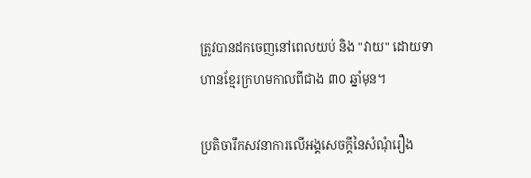ត្រូវបានដកចេញនៅពេលយប់ និង "វាយ" ដោយទាហានខ្មែរក្រហមកាលពីជាង ៣០ ឆ្នាំមុន។

ប្រតិចារឹកសវនាការលើអង្គសេចក្ដីនៃសំណុំរឿង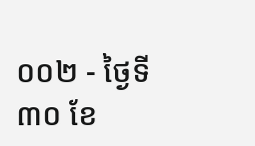០០២ - ថ្ងៃទី ៣០ ខែ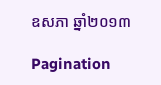ឧសភា ឆ្នាំ២០១៣

Pagination